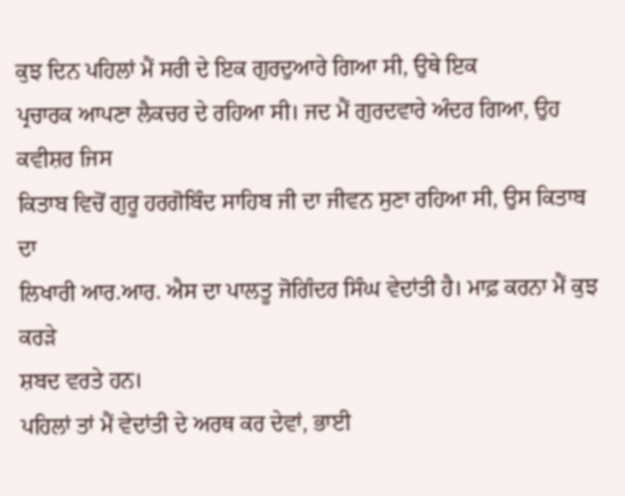ਕੁਝ ਦਿਨ ਪਹਿਲਾਂ ਮੈਂ ਸਰੀ ਦੇ ਇਕ ਗੁਰਦੁਆਰੇ ਗਿਆ ਸੀ, ਉਥੇ ਇਕ
ਪ੍ਰਚਾਰਕ ਆਪਣਾ ਲੈਕਚਰ ਦੇ ਰਹਿਆ ਸੀ। ਜਦ ਮੈਂ ਗੁਰਦਵਾਰੇ ਅੰਦਰ ਗਿਆ, ਉਹ ਕਵੀਸ਼ਰ ਜਿਸ
ਕਿਤਾਬ ਵਿਚੋਂ ਗੁਰੂ ਹਰਗੋਬਿੰਦ ਸਾਹਿਬ ਜੀ ਦਾ ਜੀਵਨ ਸੁਣਾ ਰਹਿਆ ਸੀ, ਉਸ ਕਿਤਾਬ ਦਾ
ਲਿਖਾਰੀ ਆਰ.ਆਰ. ਐਸ ਦਾ ਪਾਲਤੂ ਜੋਗਿੰਦਰ ਸਿੰਘ ਵੇਦਾਂਤੀ ਹੈ। ਮਾਫ਼ ਕਰਨਾ ਮੈਂ ਕੁਝ ਕਰੜੇ
ਸ਼ਬਦ ਵਰਤੇ ਹਨ।
ਪਹਿਲਾਂ ਤਾਂ ਮੈਂ ਵੇਦਾਂਤੀ ਦੇ ਅਰਥ ਕਰ ਦੇਵਾਂ, ਭਾਈ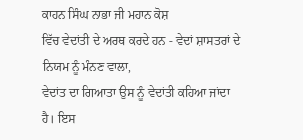ਕਾਹਨ ਸਿੰਘ ਨਾਭਾ ਜੀ ਮਹਾਨ ਕੋਸ਼
ਵਿੱਚ ਵੇਦਾਂਤੀ ਦੇ ਅਰਥ ਕਰਦੇ ਹਨ - ਵੇਦਾਂ ਸ਼ਾਸਤਰਾਂ ਦੇ ਨਿਯਮ ਨੂੰ ਮੰਨਣ ਵਾਲਾ,
ਵੇਦਾਂਤ ਦਾ ਗਿਆਤਾ ਉਸ ਨੂੰ ਵੇਦਾਂਤੀ ਕਹਿਆ ਜਾਂਦਾ ਹੈ। ਇਸ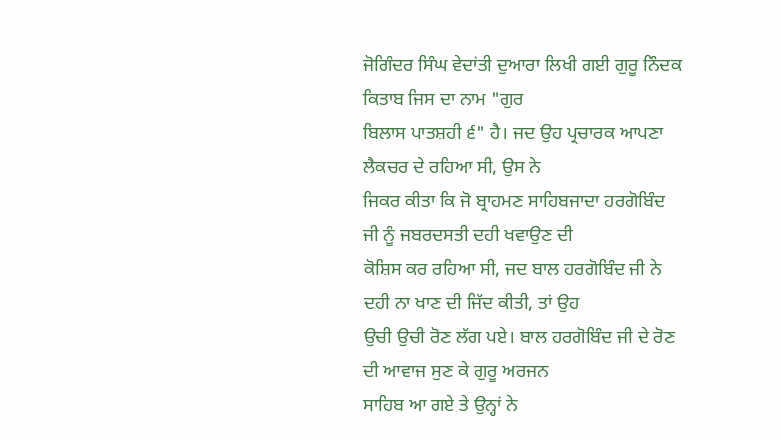ਜੋਗਿੰਦਰ ਸਿੰਘ ਵੇਦਾਂਤੀ ਦੁਆਰਾ ਲਿਖੀ ਗਈ ਗੁਰੂ ਨਿੰਦਕ ਕਿਤਾਬ ਜਿਸ ਦਾ ਨਾਮ "ਗੁਰ
ਬਿਲਾਸ ਪਾਤਸ਼ਹੀ ੬" ਹੈ। ਜਦ ਉਹ ਪ੍ਰਚਾਰਕ ਆਪਣਾ ਲੈਕਚਰ ਦੇ ਰਹਿਆ ਸੀ, ਉਸ ਨੇ
ਜਿਕਰ ਕੀਤਾ ਕਿ ਜੋ ਬ੍ਰਾਹਮਣ ਸਾਹਿਬਜਾਦਾ ਹਰਗੋਬਿੰਦ ਜੀ ਨੂੰ ਜਬਰਦਸਤੀ ਦਹੀ ਖਵਾਉਣ ਦੀ
ਕੋਸ਼ਿਸ ਕਰ ਰਹਿਆ ਸੀ, ਜਦ ਬਾਲ ਹਰਗੋਬਿੰਦ ਜੀ ਨੇ ਦਹੀ ਨਾ ਖਾਣ ਦੀ ਜਿੱਦ ਕੀਤੀ, ਤਾਂ ਉਹ
ਉਚੀ ਉਚੀ ਰੋਣ ਲੱਗ ਪਏ। ਬਾਲ ਹਰਗੋਬਿੰਦ ਜੀ ਦੇ ਰੋਣ ਦੀ ਆਵਾਜ ਸੁਣ ਕੇ ਗੁਰੂ ਅਰਜਨ
ਸਾਹਿਬ ਆ ਗਏ ਤੇ ਉਨ੍ਹਾਂ ਨੇ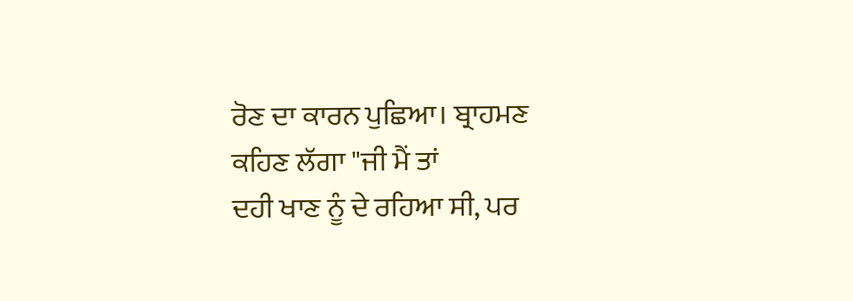ਰੋਣ ਦਾ ਕਾਰਨ ਪੁਛਿਆ। ਬ੍ਰਾਹਮਣ ਕਹਿਣ ਲੱਗਾ "ਜੀ ਮੈਂ ਤਾਂ
ਦਹੀ ਖਾਣ ਨੂੰ ਦੇ ਰਹਿਆ ਸੀ, ਪਰ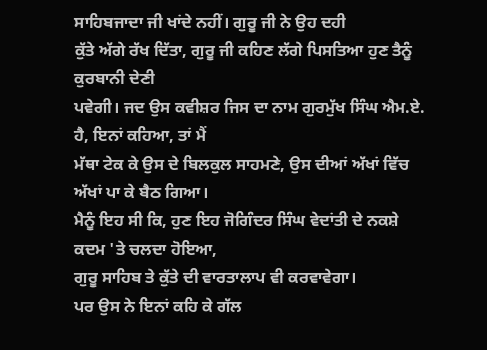ਸਾਹਿਬਜਾਦਾ ਜੀ ਖਾਂਦੇ ਨਹੀਂ। ਗੁਰੂ ਜੀ ਨੇ ਉਹ ਦਹੀ
ਕੁੱਤੇ ਅੱਗੇ ਰੱਖ ਦਿੱਤਾ, ਗੁਰੂ ਜੀ ਕਹਿਣ ਲੱਗੇ ਪਿਸਤਿਆ ਹੁਣ ਤੈਨੂੰ ਕੁਰਬਾਨੀ ਦੇਣੀ
ਪਵੇਗੀ। ਜਦ ਉਸ ਕਵੀਸ਼ਰ ਜਿਸ ਦਾ ਨਾਮ ਗੁਰਮੁੱਖ ਸਿੰਘ ਐਮ.ਏ. ਹੈ, ਇਨਾਂ ਕਹਿਆ, ਤਾਂ ਮੈਂ
ਮੱਥਾ ਟੇਕ ਕੇ ਉਸ ਦੇ ਬਿਲਕੁਲ ਸਾਹਮਣੇ, ਉਸ ਦੀਆਂ ਅੱਖਾਂ ਵਿੱਚ ਅੱਖਾਂ ਪਾ ਕੇ ਬੈਠ ਗਿਆ।
ਮੈਨੂੰ ਇਹ ਸੀ ਕਿ, ਹੁਣ ਇਹ ਜੋਗਿੰਦਰ ਸਿੰਘ ਵੇਦਾਂਤੀ ਦੇ ਨਕਸ਼ੇ ਕਦਮ 'ਤੇ ਚਲਦਾ ਹੋਇਆ,
ਗੁਰੂ ਸਾਹਿਬ ਤੇ ਕੁੱਤੇ ਦੀ ਵਾਰਤਾਲਾਪ ਵੀ ਕਰਵਾਵੇਗਾ।
ਪਰ ਉਸ ਨੇ ਇਨਾਂ ਕਹਿ ਕੇ ਗੱਲ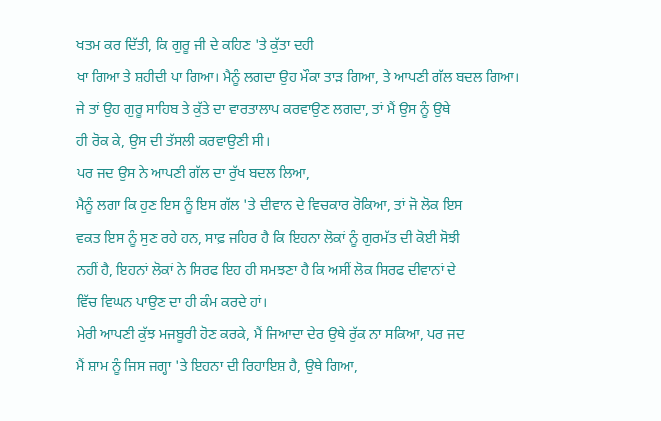ਖਤਮ ਕਰ ਦਿੱਤੀ, ਕਿ ਗੁਰੂ ਜੀ ਦੇ ਕਹਿਣ 'ਤੇ ਕੁੱਤਾ ਦਹੀ
ਖਾ ਗਿਆ ਤੇ ਸ਼ਹੀਦੀ ਪਾ ਗਿਆ। ਮੈਨੂੰ ਲਗਦਾ ਉਹ ਮੌਕਾ ਤਾੜ ਗਿਆ, ਤੇ ਆਪਣੀ ਗੱਲ ਬਦਲ ਗਿਆ।
ਜੇ ਤਾਂ ਉਹ ਗੁਰੂ ਸਾਹਿਬ ਤੇ ਕੁੱਤੇ ਦਾ ਵਾਰਤਾਲਾਪ ਕਰਵਾਉਣ ਲਗਦਾ, ਤਾਂ ਮੈਂ ਉਸ ਨੂੰ ਉਥੇ
ਹੀ ਰੋਕ ਕੇ, ਉਸ ਦੀ ਤੱਸਲੀ ਕਰਵਾਉਣੀ ਸੀ।
ਪਰ ਜਦ ਉਸ ਨੇ ਆਪਣੀ ਗੱਲ ਦਾ ਰੁੱਖ ਬਦਲ ਲਿਆ,
ਮੈਨੂੰ ਲਗਾ ਕਿ ਹੁਣ ਇਸ ਨੂੰ ਇਸ ਗੱਲ 'ਤੇ ਦੀਵਾਨ ਦੇ ਵਿਚਕਾਰ ਰੋਕਿਆ, ਤਾਂ ਜੋ ਲੋਕ ਇਸ
ਵਕਤ ਇਸ ਨੂੰ ਸੁਣ ਰਹੇ ਹਨ, ਸਾਫ਼ ਜਹਿਰ ਹੈ ਕਿ ਇਹਨਾ ਲੋਕਾਂ ਨੂੰ ਗੁਰਮੱਤ ਦੀ ਕੋਈ ਸੋਝੀ
ਨਹੀਂ ਹੈ, ਇਹਨਾਂ ਲੋਕਾਂ ਨੇ ਸਿਰਫ ਇਹ ਹੀ ਸਮਝਣਾ ਹੈ ਕਿ ਅਸੀਂ ਲੋਕ ਸਿਰਫ ਦੀਵਾਨਾਂ ਦੇ
ਵਿੱਚ ਵਿਘਨ ਪਾਉਣ ਦਾ ਹੀ ਕੰਮ ਕਰਦੇ ਹਾਂ।
ਮੇਰੀ ਆਪਣੀ ਕੁੱਝ ਮਜਬੂਰੀ ਹੋਣ ਕਰਕੇ, ਮੈਂ ਜਿਆਦਾ ਦੇਰ ਉਥੇ ਰੁੱਕ ਨਾ ਸਕਿਆ, ਪਰ ਜਦ
ਮੈਂ ਸ਼ਾਮ ਨੂੰ ਜਿਸ ਜਗ੍ਹਾ 'ਤੇ ਇਹਨਾ ਦੀ ਰਿਹਾਇਸ਼ ਹੈ, ਉਥੇ ਗਿਆ,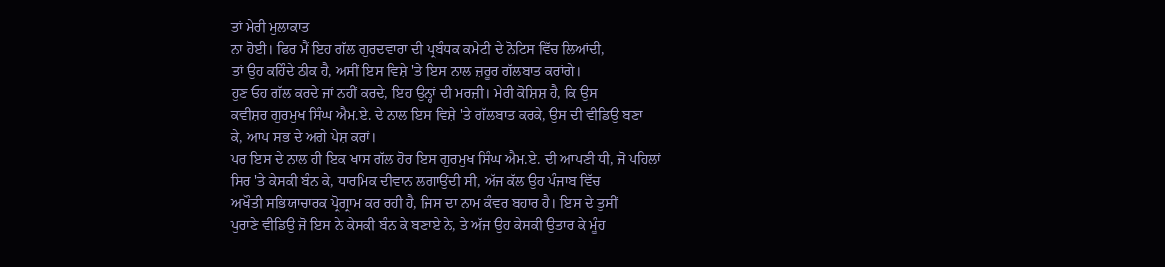ਤਾਂ ਮੇਰੀ ਮੁਲਾਕਾਤ
ਨਾ ਹੋਈ। ਫਿਰ ਮੈਂ ਇਹ ਗੱਲ ਗੁਰਦਵਾਰਾ ਦੀ ਪ੍ਰਬੰਧਕ ਕਮੇਟੀ ਦੇ ਨੋਟਿਸ ਵਿੱਚ ਲਿਆਂਦੀ,
ਤਾਂ ਉਹ ਕਹਿੰਦੇ ਠੀਕ ਹੈ, ਅਸੀਂ ਇਸ ਵਿਸ਼ੇ 'ਤੇ ਇਸ ਨਾਲ ਜ਼ਰੂਰ ਗੱਲਬਾਤ ਕਰਾਂਗੇ।
ਹੁਣ ਓਹ ਗੱਲ ਕਰਦੇ ਜਾਂ ਨਹੀਂ ਕਰਦੇ, ਇਹ ਉਨ੍ਹਾਂ ਦੀ ਮਰਜ਼ੀ। ਮੇਰੀ ਕੋਸ਼ਿਸ਼ ਹੈ, ਕਿ ਉਸ
ਕਵੀਸ਼ਰ ਗੁਰਮੁਖ ਸਿੰਘ ਐਮ.ਏ. ਦੇ ਨਾਲ ਇਸ ਵਿਸ਼ੇ 'ਤੇ ਗੱਲਬਾਤ ਕਰਕੇ, ਉਸ ਦੀ ਵੀਡਿਉ ਬਣਾ
ਕੇ, ਆਪ ਸਭ ਦੇ ਅਗੇ ਪੇਸ਼ ਕਰਾਂ।
ਪਰ ਇਸ ਦੇ ਨਾਲ ਹੀ ਇਕ ਖਾਸ ਗੱਲ ਹੋਰ ਇਸ ਗੁਰਮੁਖ ਸਿੰਘ ਐਮ.ਏ. ਦੀ ਆਪਣੀ ਧੀ, ਜੋ ਪਹਿਲਾਂ
ਸਿਰ 'ਤੇ ਕੇਸਕੀ ਬੰਨ ਕੇ, ਧਾਰਮਿਕ ਦੀਵਾਨ ਲਗਾਉਂਦੀ ਸੀ, ਅੱਜ ਕੱਲ ਉਹ ਪੰਜਾਬ ਵਿੱਚ
ਅਖੌਤੀ ਸਭਿਯਾਚਾਰਕ ਪ੍ਰੋਗ੍ਰਾਮ ਕਰ ਰਹੀ ਹੈ, ਜਿਸ ਦਾ ਨਾਮ ਕੰਵਰ ਬਹਾਰ ਹੈ। ਇਸ ਦੇ ਤੁਸੀਂ
ਪੁਰਾਣੇ ਵੀਡਿਉ ਜੋ ਇਸ ਨੇ ਕੇਸਕੀ ਬੰਨ ਕੇ ਬਣਾਏ ਨੇ, ਤੇ ਅੱਜ ਉਹ ਕੇਸਕੀ ਉਤਾਰ ਕੇ ਮੂੰਹ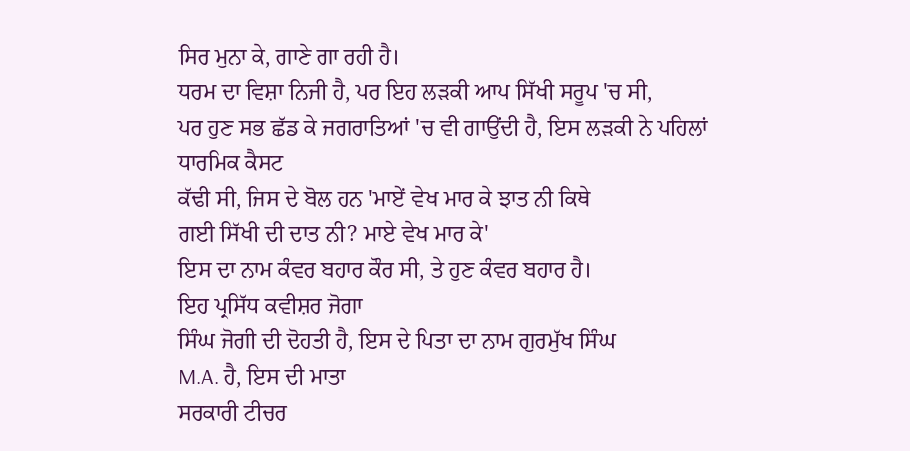ਸਿਰ ਮੁਨਾ ਕੇ, ਗਾਣੇ ਗਾ ਰਹੀ ਹੈ।
ਧਰਮ ਦਾ ਵਿਸ਼ਾ ਨਿਜੀ ਹੈ, ਪਰ ਇਹ ਲੜਕੀ ਆਪ ਸਿੱਖੀ ਸਰੂਪ 'ਚ ਸੀ,
ਪਰ ਹੁਣ ਸਭ ਛੱਡ ਕੇ ਜਗਰਾਤਿਆਂ 'ਚ ਵੀ ਗਾਉਂਦੀ ਹੈ, ਇਸ ਲੜਕੀ ਨੇ ਪਹਿਲਾਂ ਧਾਰਮਿਕ ਕੈਸਟ
ਕੱਢੀ ਸੀ, ਜਿਸ ਦੇ ਬੋਲ ਹਨ 'ਮਾਏਂ ਵੇਖ ਮਾਰ ਕੇ ਝਾਤ ਨੀ ਕਿਥੇ
ਗਈ ਸਿੱਖੀ ਦੀ ਦਾਤ ਨੀ? ਮਾਏ ਵੇਖ ਮਾਰ ਕੇ'
ਇਸ ਦਾ ਨਾਮ ਕੰਵਰ ਬਹਾਰ ਕੌਰ ਸੀ, ਤੇ ਹੁਣ ਕੰਵਰ ਬਹਾਰ ਹੈ।
ਇਹ ਪ੍ਰਸਿੱਧ ਕਵੀਸ਼ਰ ਜੋਗਾ
ਸਿੰਘ ਜੋਗੀ ਦੀ ਦੋਹਤੀ ਹੈ, ਇਸ ਦੇ ਪਿਤਾ ਦਾ ਨਾਮ ਗੁਰਮੁੱਖ ਸਿੰਘ
M.A. ਹੈ, ਇਸ ਦੀ ਮਾਤਾ
ਸਰਕਾਰੀ ਟੀਚਰ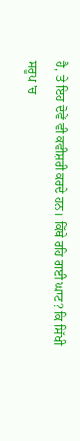ਹੈ, ਤੇ ਇਹ ਦੋਵੇਂ ਵੀ ਕਵੀਸ਼ਰੀ ਕਰਦੇ ਹਨ। ਕਿੱਥੇ ਰਹਿ ਗਈ ਘਾਟ? ਕਿ ਸਿੱਖੀ
ਸਰੂਪ 'ਚ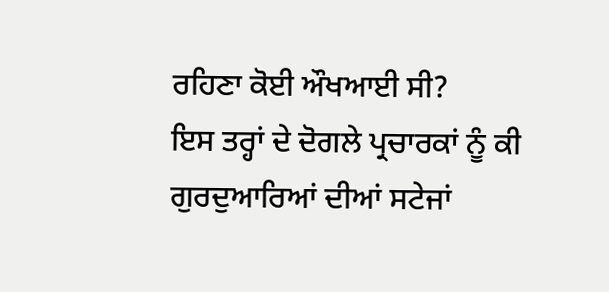ਰਹਿਣਾ ਕੋਈ ਔਖਆਈ ਸੀ?
ਇਸ ਤਰ੍ਹਾਂ ਦੇ ਦੋਗਲੇ ਪ੍ਰਚਾਰਕਾਂ ਨੂੰ ਕੀ ਗੁਰਦੁਆਰਿਆਂ ਦੀਆਂ ਸਟੇਜਾਂ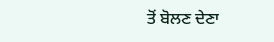ਤੋਂ ਬੋਲਣ ਦੇਣਾ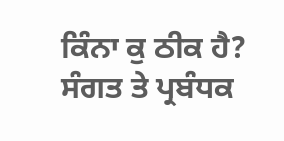ਕਿੰਨਾ ਕੁ ਠੀਕ ਹੈ?
ਸੰਗਤ ਤੇ ਪ੍ਰਬੰਧਕ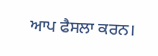ਆਪ ਫੈਸਲਾ ਕਰਨ।